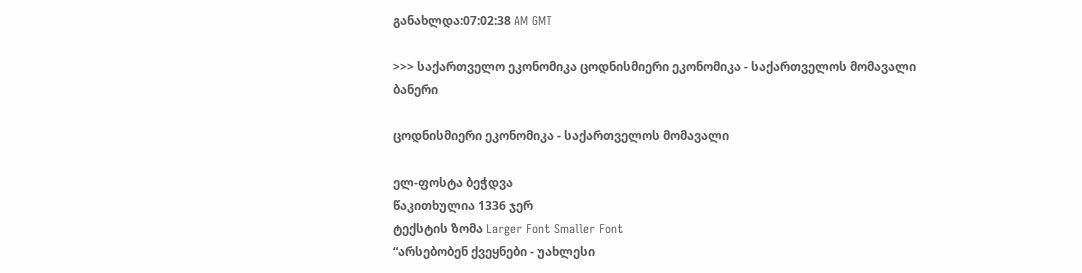განახლდა:07:02:38 AM GMT

>>> საქართველო ეკონომიკა ცოდნისმიერი ეკონომიკა - საქართველოს მომავალი
ბანერი

ცოდნისმიერი ეკონომიკა - საქართველოს მომავალი

ელ-ფოსტა ბეჭდვა
წაკითხულია 1336 ჯერ
ტექსტის ზომა Larger Font Smaller Font
“არსებობენ ქვეყნები - უახლესი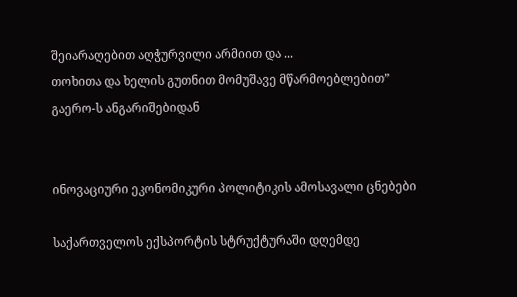შეიარაღებით აღჭურვილი არმიით და ...
თოხითა და ხელის გუთნით მომუშავე მწარმოებლებით”
გაერო-ს ანგარიშებიდან


ინოვაციური ეკონომიკური პოლიტიკის ამოსავალი ცნებები

საქართველოს ექსპორტის სტრუქტურაში დღემდე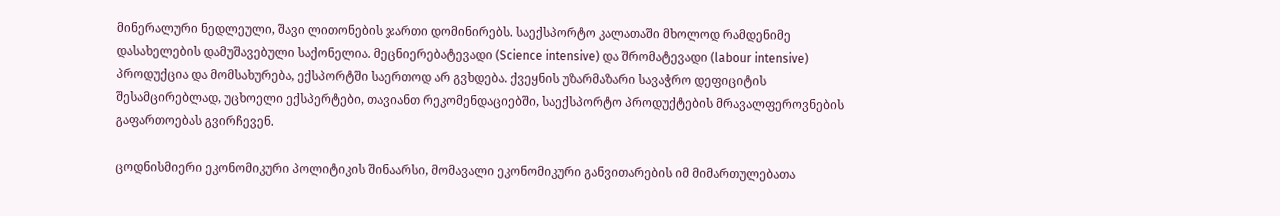მინერალური ნედლეული, შავი ლითონების ჯართი დომინირებს. საექსპორტო კალათაში მხოლოდ რამდენიმე დასახელების დამუშავებული საქონელია. მეცნიერებატევადი (Science intensive) და შრომატევადი (labour intensive) პროდუქცია და მომსახურება, ექსპორტში საერთოდ არ გვხდება. ქვეყნის უზარმაზარი სავაჭრო დეფიციტის შესამცირებლად, უცხოელი ექსპერტები, თავიანთ რეკომენდაციებში, საექსპორტო პროდუქტების მრავალფეროვნების გაფართოებას გვირჩევენ.

ცოდნისმიერი ეკონომიკური პოლიტიკის შინაარსი, მომავალი ეკონომიკური განვითარების იმ მიმართულებათა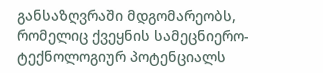განსაზღვრაში მდგომარეობს, რომელიც ქვეყნის სამეცნიერო-ტექნოლოგიურ პოტენციალს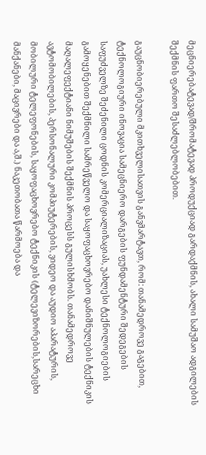მეცნიერებატევად/შრომატევად პროდუქციად გარდაქმნის, ახალი სამუშაო ადგილების შექმნის ფართო შესაძლებლობებით.

გაუცნობიერებული მკითხველისათვის განვმარტავთ, რომ: თანამედროვე გაგებით, ტექნოლოგიური ინოვაცია სამეცნიერო დარგების ფუნდამენტური შედეგების საფუძველზე შეძენილი ცოდნის კომერციალიზაციას, უახლესი ტექნოლოგიების გამოყენებით შექმნილი სამრეწველო და საყოფაცხოვრებო დანიშნულების ტექნიკის მაღალეფექტიანი ნიმუშების შექმნის პროცესს გულისხმობს. თანამედროვე ავტომობილების, პერსონალური კომპიუტერების, ვიდეო და აუდიო აპარატურის, მობილური ტელეფონების, საყოფაცხოვრებო ტექნიკის (ტელევიზორების,სარეცხი მანქანები, მაცივრები და ა,შ.) ნაკეთობათა წარმოება და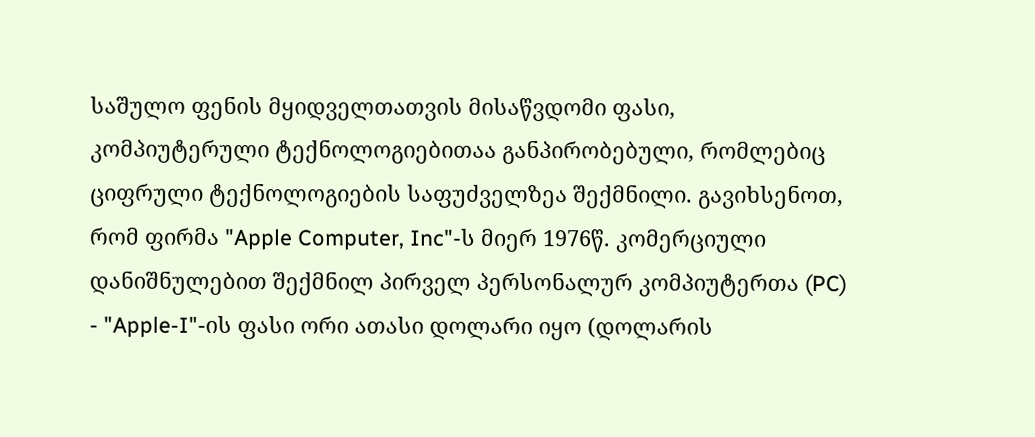საშულო ფენის მყიდველთათვის მისაწვდომი ფასი, კომპიუტერული ტექნოლოგიებითაა განპირობებული, რომლებიც ციფრული ტექნოლოგიების საფუძველზეა შექმნილი. გავიხსენოთ, რომ ფირმა "Apple Computer, Inc"-ს მიერ 1976წ. კომერციული დანიშნულებით შექმნილ პირველ პერსონალურ კომპიუტერთა (PC) - "Apple-I"-ის ფასი ორი ათასი დოლარი იყო (დოლარის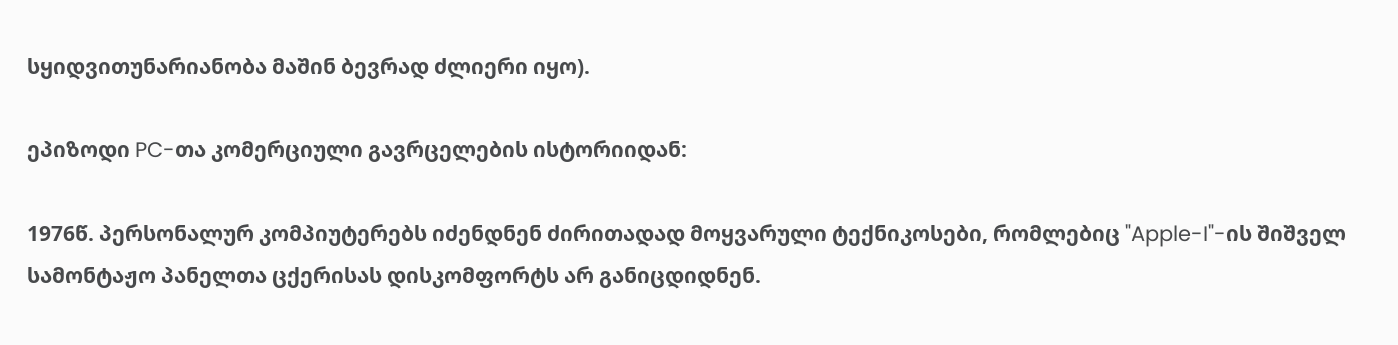სყიდვითუნარიანობა მაშინ ბევრად ძლიერი იყო).

ეპიზოდი PC-თა კომერციული გავრცელების ისტორიიდან:

1976წ. პერსონალურ კომპიუტერებს იძენდნენ ძირითადად მოყვარული ტექნიკოსები, რომლებიც "Apple-I"-ის შიშველ სამონტაჟო პანელთა ცქერისას დისკომფორტს არ განიცდიდნენ.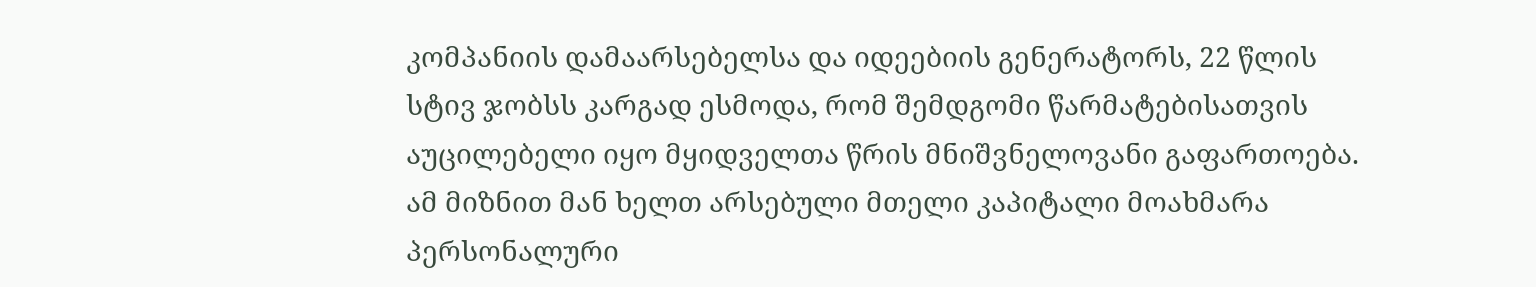კომპანიის დამაარსებელსა და იდეებიის გენერატორს, 22 წლის სტივ ჯობსს კარგად ესმოდა, რომ შემდგომი წარმატებისათვის აუცილებელი იყო მყიდველთა წრის მნიშვნელოვანი გაფართოება. ამ მიზნით მან ხელთ არსებული მთელი კაპიტალი მოახმარა პერსონალური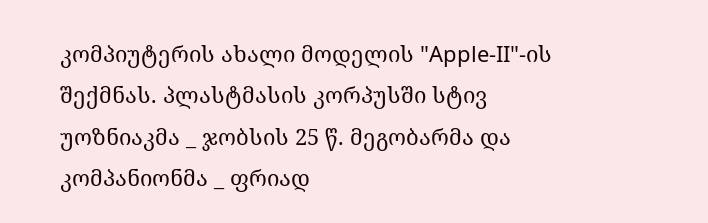კომპიუტერის ახალი მოდელის "Apple-II"-ის შექმნას. პლასტმასის კორპუსში სტივ უოზნიაკმა _ ჯობსის 25 წ. მეგობარმა და კომპანიონმა _ ფრიად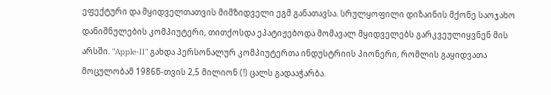ეფექტური და მყიდველთათვის მიმზიდველი ეგმ განათავსა. სრულყოფილი დიზაინის მქონე საოჯახო დანიშნულების კომპიუტერი, თითქოსდა ეპატიჟებოდა მომავალ მყიდველებს გარკვეულიყვნენ მის არსში. "Apple-II" გახდა პერსონალურ კომპიუტერთა ინდუსტრიის პიონერი, რომლის გაყიდვათა მოცულობამ 1986წ-თვის 2,5 მილიონ (!) ცალს გადააჭარბა.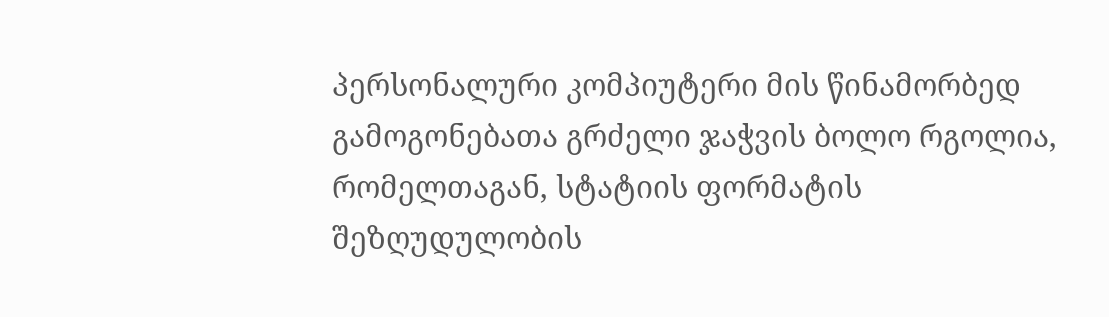პერსონალური კომპიუტერი მის წინამორბედ გამოგონებათა გრძელი ჯაჭვის ბოლო რგოლია, რომელთაგან, სტატიის ფორმატის შეზღუდულობის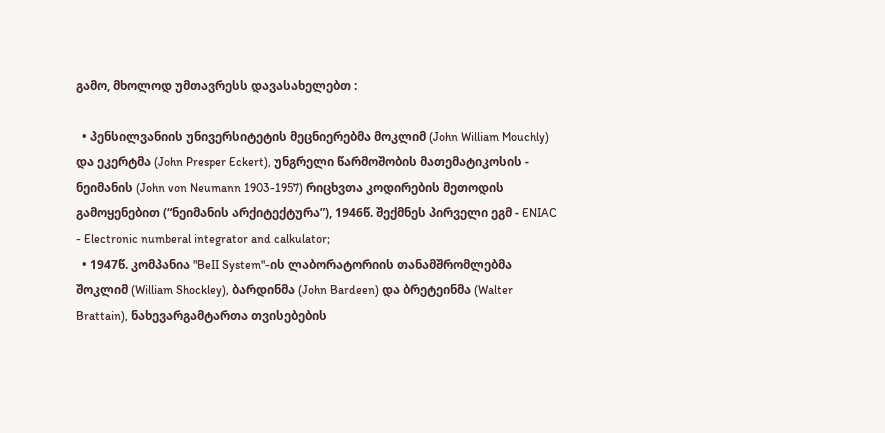გამო, მხოლოდ უმთავრესს დავასახელებთ :

  • პენსილვანიის უნივერსიტეტის მეცნიერებმა მოკლიმ (John William Mouchly) და ეკერტმა (John Presper Eckert), უნგრელი წარმოშობის მათემატიკოსის - ნეიმანის (John von Neumann 1903-1957) რიცხვთა კოდირების მეთოდის გამოყენებით (“ნეიმანის არქიტექტურა”), 1946წ. შექმნეს პირველი ეგმ - ENIAC - Electronic numberal integrator and calkulator;
  • 1947წ. კომპანია "BeII System"-ის ლაბორატორიის თანამშრომლებმა შოკლიმ (William Shockley), ბარდინმა (John Bardeen) და ბრეტეინმა (Walter Brattain), ნახევარგამტართა თვისებების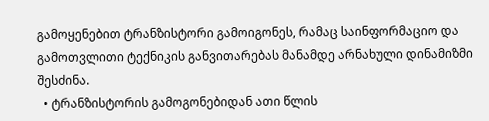გამოყენებით ტრანზისტორი გამოიგონეს, რამაც საინფორმაციო და გამოთვლითი ტექნიკის განვითარებას მანამდე არნახული დინამიზმი შესძინა.
  • ტრანზისტორის გამოგონებიდან ათი წლის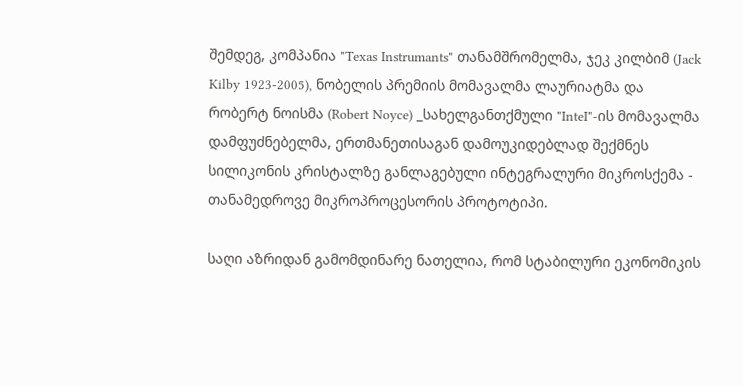შემდეგ, კომპანია "Texas Instrumants" თანამშრომელმა, ჯეკ კილბიმ (Jack Kilby 1923-2005), ნობელის პრემიის მომავალმა ლაურიატმა და რობერტ ნოისმა (Robert Noyce) _სახელგანთქმული "InteI"-ის მომავალმა დამფუძნებელმა, ერთმანეთისაგან დამოუკიდებლად შექმნეს სილიკონის კრისტალზე განლაგებული ინტეგრალური მიკროსქემა - თანამედროვე მიკროპროცესორის პროტოტიპი.

საღი აზრიდან გამომდინარე ნათელია, რომ სტაბილური ეკონომიკის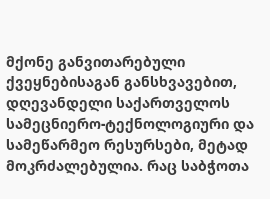მქონე განვითარებული ქვეყნებისაგან განსხვავებით, დღევანდელი საქართველოს სამეცნიერო-ტექნოლოგიური და სამეწარმეო რესურსები, მეტად მოკრძალებულია. რაც საბჭოთა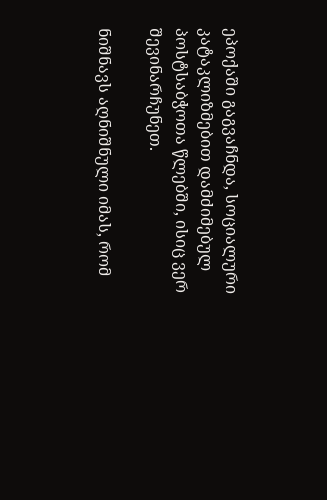ეპოქაში გაგვაჩნდა, სოციალური კატაკლიზმებით დამძიმებულ პოსტსაბჭოთა წლებში, ისიც ვერ შევინარჩუნეთ.

ნიშნავს აღნიშნული იმას, რომ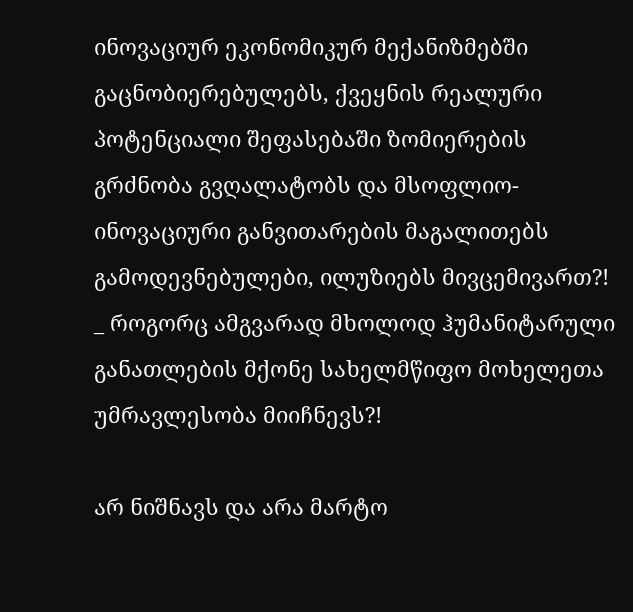ინოვაციურ ეკონომიკურ მექანიზმებში გაცნობიერებულებს, ქვეყნის რეალური პოტენციალი შეფასებაში ზომიერების გრძნობა გვღალატობს და მსოფლიო-ინოვაციური განვითარების მაგალითებს გამოდევნებულები, ილუზიებს მივცემივართ?! _ როგორც ამგვარად მხოლოდ ჰუმანიტარული განათლების მქონე სახელმწიფო მოხელეთა უმრავლესობა მიიჩნევს?!

არ ნიშნავს და არა მარტო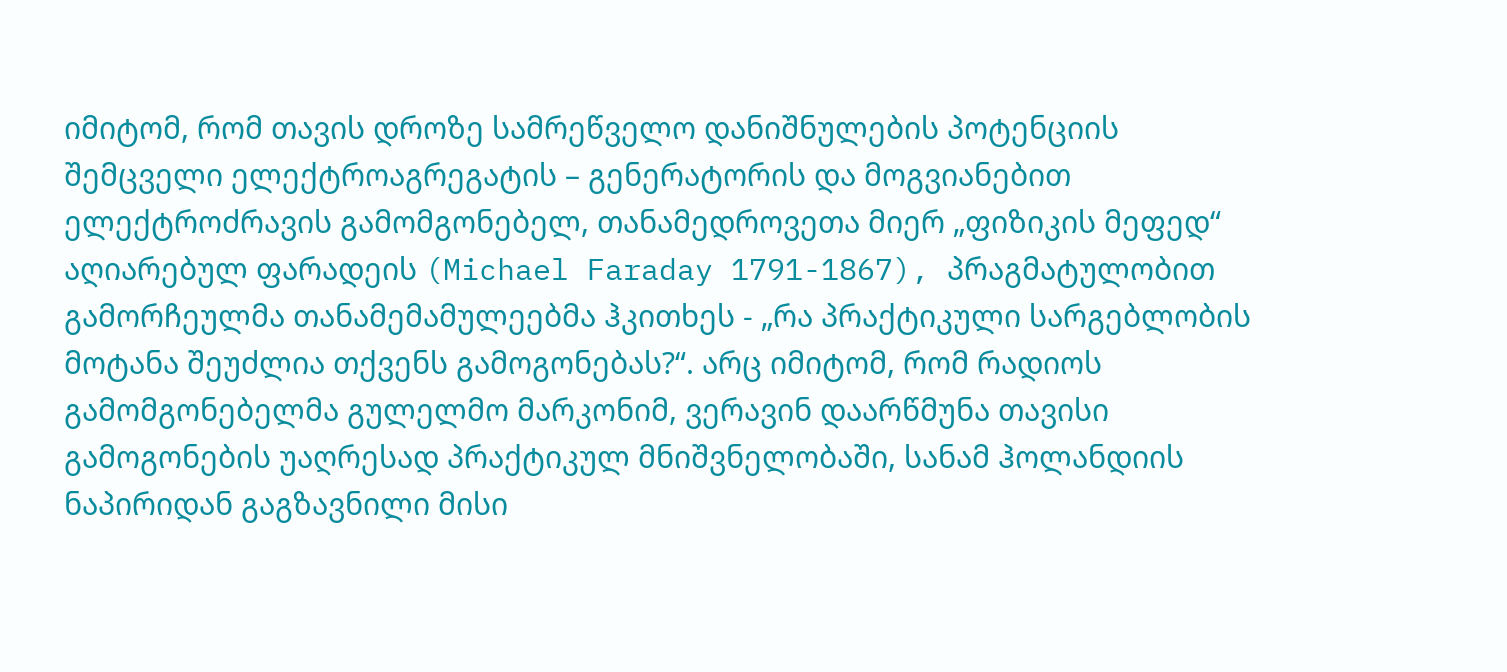იმიტომ, რომ თავის დროზე სამრეწველო დანიშნულების პოტენციის შემცველი ელექტროაგრეგატის – გენერატორის და მოგვიანებით ელექტროძრავის გამომგონებელ, თანამედროვეთა მიერ „ფიზიკის მეფედ“ აღიარებულ ფარადეის (Michael Faraday 1791-1867), პრაგმატულობით გამორჩეულმა თანამემამულეებმა ჰკითხეს - „რა პრაქტიკული სარგებლობის მოტანა შეუძლია თქვენს გამოგონებას?“. არც იმიტომ, რომ რადიოს გამომგონებელმა გულელმო მარკონიმ, ვერავინ დაარწმუნა თავისი გამოგონების უაღრესად პრაქტიკულ მნიშვნელობაში, სანამ ჰოლანდიის ნაპირიდან გაგზავნილი მისი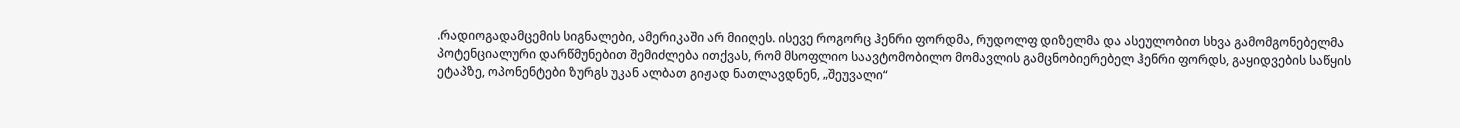.რადიოგადამცემის სიგნალები, ამერიკაში არ მიიღეს. ისევე როგორც ჰენრი ფორდმა, რუდოლფ დიზელმა და ასეულობით სხვა გამომგონებელმა პოტენციალური დარწმუნებით შემიძლება ითქვას, რომ მსოფლიო საავტომობილო მომავლის გამცნობიერებელ ჰენრი ფორდს, გაყიდვების საწყის ეტაპზე, ოპონენტები ზურგს უკან ალბათ გიჟად ნათლავდნენ, „შეუვალი“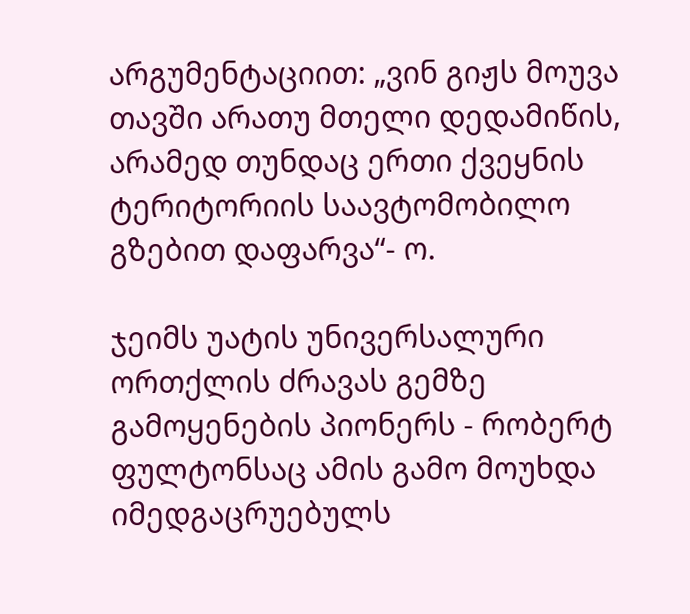არგუმენტაციით: „ვინ გიჟს მოუვა თავში არათუ მთელი დედამიწის, არამედ თუნდაც ერთი ქვეყნის ტერიტორიის საავტომობილო გზებით დაფარვა“- ო.

ჯეიმს უატის უნივერსალური ორთქლის ძრავას გემზე გამოყენების პიონერს - რობერტ ფულტონსაც ამის გამო მოუხდა იმედგაცრუებულს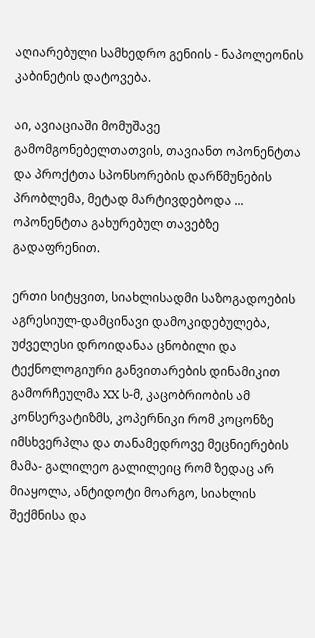აღიარებული სამხედრო გენიის - ნაპოლეონის კაბინეტის დატოვება.

აი, ავიაციაში მომუშავე გამომგონებელთათვის, თავიანთ ოპონენტთა და პროქტთა სპონსორების დარწმუნების პრობლემა, მეტად მარტივდებოდა ... ოპონენტთა გახურებულ თავებზე გადაფრენით.

ერთი სიტყვით, სიახლისადმი საზოგადოების აგრესიულ-დამცინავი დამოკიდებულება, უძველესი დროიდანაა ცნობილი და ტექნოლოგიური განვითარების დინამიკით გამორჩეულმა XX ს-მ, კაცობრიობის ამ კონსერვატიზმს, კოპერნიკი რომ კოცონზე იმსხვერპლა და თანამედროვე მეცნიერების მამა- გალილეო გალილეიც რომ ზედაც არ მიაყოლა, ანტიდოტი მოარგო, სიახლის შექმნისა და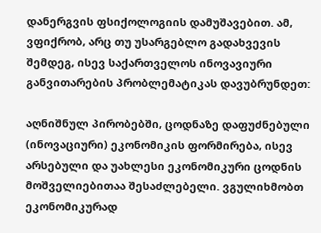დანერგვის ფსიქოლოგიის დამუშავებით. ამ, ვფიქრობ, არც თუ უსარგებლო გადახვევის შემდეგ, ისევ საქართველოს ინოვავიური განვითარების პრობლემატიკას დავუბრუნდეთ:

აღნიშნულ პირობებში, ცოდნაზე დაფუძნებული (ინოვაციური) ეკონომიკის ფორმირება, ისევ არსებული და უახლესი ეკონომიკური ცოდნის მოშველიებითაა შესაძლებელი. ვგულიხმობთ ეკონომიკურად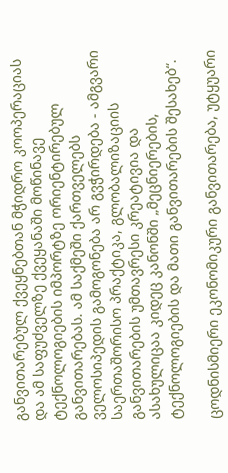განვითარებულ ქვეყნებთან მჭიდრო კოოპერაციას და ამ საფუძველზე ქვეყანაში მოწინავე ტექნოლოგიების იმპორტზე ორიენტირებულ განვითარებას. ამ საქმეში ქართველებს ველოსიპედის გამოგონება არ გვჭირდება - ამგვარი საერთაშორისო პრაქტიკა, გლობალიზაციის განვითარების უმთავრესი კრეატივია და ასახულიცაა კიდეც კანონში „მეცნიერების, ტექნოლოგიების და მათი განვითარების შესახებ“.

ცოდნისმიერი ეკონომიკური განვითარება, უტყუარი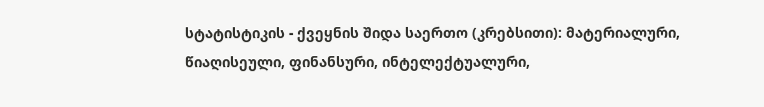სტატისტიკის - ქვეყნის შიდა საერთო (კრებსითი): მატერიალური, წიაღისეული, ფინანსური, ინტელექტუალური,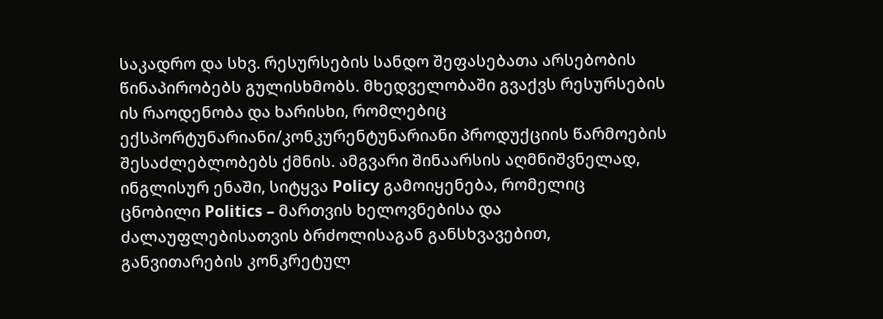საკადრო და სხვ. რესურსების სანდო შეფასებათა არსებობის წინაპირობებს გულისხმობს. მხედველობაში გვაქვს რესურსების ის რაოდენობა და ხარისხი, რომლებიც ექსპორტუნარიანი/კონკურენტუნარიანი პროდუქციის წარმოების შესაძლებლობებს ქმნის. ამგვარი შინაარსის აღმნიშვნელად, ინგლისურ ენაში, სიტყვა Policy გამოიყენება, რომელიც ცნობილი Politics – მართვის ხელოვნებისა და ძალაუფლებისათვის ბრძოლისაგან განსხვავებით, განვითარების კონკრეტულ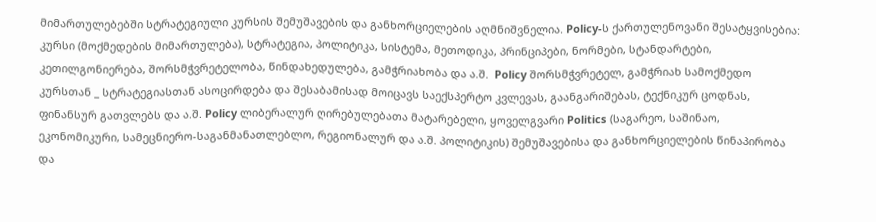მიმართულებებში სტრატეგიული კურსის შემუშავების და განხორციელების აღმნიშვნელია. Policy-ს ქართულენოვანი შესატყვისებია: კურსი (მოქმედების მიმართულება), სტრატეგია, პოლიტიკა, სისტემა, მეთოდიკა, პრინციპები, ნორმები, სტანდარტები, კეთილგონიერება, შორსმჭვრეტელობა, წინდახედულება, გამჭრიახობა და ა.შ.  Policy შორსმჭვრეტელ, გამჭრიახ სამოქმედო კურსთან _ სტრატეგიასთან ასოცირდება და შესაბამისად მოიცავს საექსპერტო კვლევას, გაანგარიშებას, ტექნიკურ ცოდნას, ფინანსურ გათვლებს და ა.შ. Policy ლიბერალურ ღირებულებათა მატარებელი, ყოველგვარი Politics (საგარეო, საშინაო, ეკონომიკური, სამეცნიერო-საგანმანათლებლო, რეგიონალურ და ა.შ. პოლიტიკის) შემუშავებისა და განხორციელების წინაპირობა და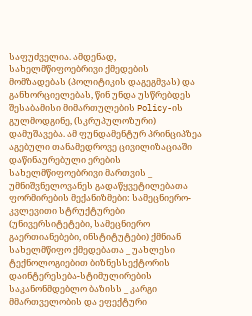საფუძველია. ამდენად, სახელმწიფოებრივი ქმედების მომზადებას (პოლიტიკის დაგეგმვას) და განხორციელებას, წინ უნდა უსწრებდეს შესაბამისი მიმართულების Policy-ის გულმოდგინე, (სკრუპულოზური) დამუშავება. ამ ფუნდამენტურ პრინციპზეა აგებული თანამედროვე ცივილიზაციაში დაწინაურებული ერების სახელმწიფოებრივი მართვის _ უმნიშვნელოვანეს გადაწყვეტილებათა ფორმირების მექანიზმები: სამეცნიერო-კვლევითი სტრუქტურები (უნივერსიტეტები, სამეცნიერო გაერთიანებები, ინსტიტუტები) ქმნიან სახელმწიფო ქმედებათა _ უახლესი ტექნოლოგიებით ბიზნესსექტორის დაინტერესება-სტიმულირების საკანონმდებლო ბაზისს _ კარგი მმართველობის და ეფექტური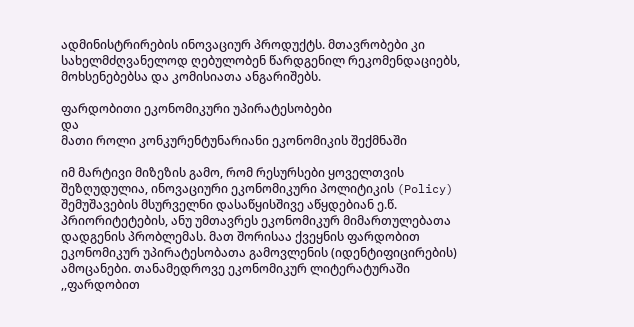ადმინისტრირების ინოვაციურ პროდუქტს. მთავრობები კი სახელმძღვანელოდ ღებულობენ წარდგენილ რეკომენდაციებს, მოხსენებებსა და კომისიათა ანგარიშებს.

ფარდობითი ეკონომიკური უპირატესობები
და
მათი როლი კონკურენტუნარიანი ეკონომიკის შექმნაში

იმ მარტივი მიზეზის გამო, რომ რესურსები ყოველთვის შეზღუდულია, ინოვაციური ეკონომიკური პოლიტიკის (Policy) შემუშავების მსურველნი დასაწყისშივე აწყდებიან ე.წ. პრიორიტეტების, ანუ უმთავრეს ეკონომიკურ მიმართულებათა დადგენის პრობლემას. მათ შორისაა ქვეყნის ფარდობით ეკონომიკურ უპირატესობათა გამოვლენის (იდენტიფიცირების) ამოცანები. თანამედროვე ეკონომიკურ ლიტერატურაში ,,ფარდობით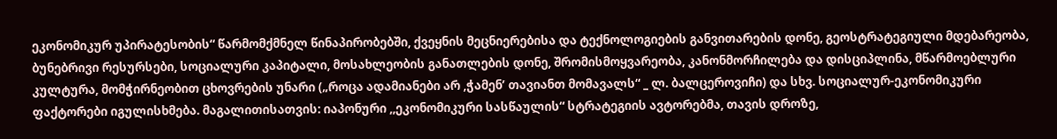ეკონომიკურ უპირატესობის“ წარმომქმნელ წინაპირობებში, ქვეყნის მეცნიერებისა და ტექნოლოგიების განვითარების დონე, გეოსტრატეგიული მდებარეობა, ბუნებრივი რესურსები, სოციალური კაპიტალი, მოსახლეობის განათლების დონე, შრომისმოყვარეობა, კანონმორჩილება და დისციპლინა, მწარმოებლური კულტურა, მომჭირნეობით ცხოვრების უნარი („როცა ადამიანები არ ,ჭამენ’ თავიანთ მომავალს“ _ ლ. ბალცეროვიჩი) და სხვ. სოციალურ-ეკონომიკური ფაქტორები იგულისხმება. მაგალითისათვის: იაპონური ,,ეკონომიკური სასწაულის“ სტრატეგიის ავტორებმა, თავის დროზე,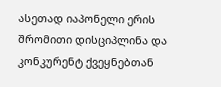ასეთად იაპონელი ერის შრომითი დისციპლინა და კონკურენტ ქვეყნებთან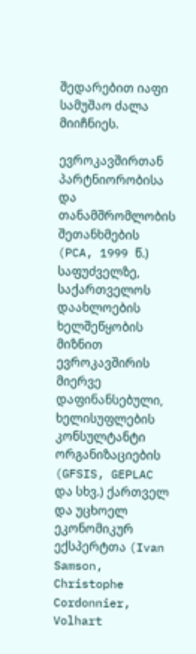შედარებით იაფი სამუშაო ძალა მიიჩნიეს.

ევროკავშირთან პარტნიორობისა და თანამშრომლობის შეთანხმების (PCA, 1999 წ.) საფუძველზე, საქართველოს დაახლოების ხელშეწყობის მიზნით ევროკავშირის მიერვე დაფინანსებული, ხელისუფლების კონსულტანტი ორგანიზაციების (GFSIS, GEPLAC და სხვ.) ქართველ და უცხოელ ეკონომიკურ ექსპერტთა (Ivan Samson, Christophe Cordonnier, Volhart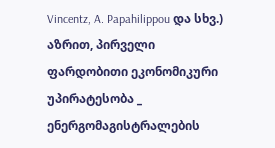Vincentz, A. Papahilippou და სხვ.) აზრით, პირველი ფარდობითი ეკონომიკური უპირატესობა _ ენერგომაგისტრალების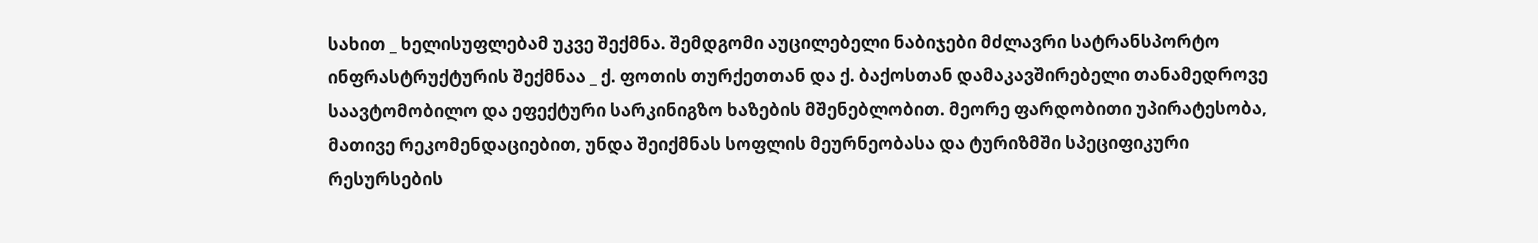სახით _ ხელისუფლებამ უკვე შექმნა. შემდგომი აუცილებელი ნაბიჯები მძლავრი სატრანსპორტო ინფრასტრუქტურის შექმნაა _ ქ. ფოთის თურქეთთან და ქ. ბაქოსთან დამაკავშირებელი თანამედროვე საავტომობილო და ეფექტური სარკინიგზო ხაზების მშენებლობით. მეორე ფარდობითი უპირატესობა, მათივე რეკომენდაციებით, უნდა შეიქმნას სოფლის მეურნეობასა და ტურიზმში სპეციფიკური რესურსების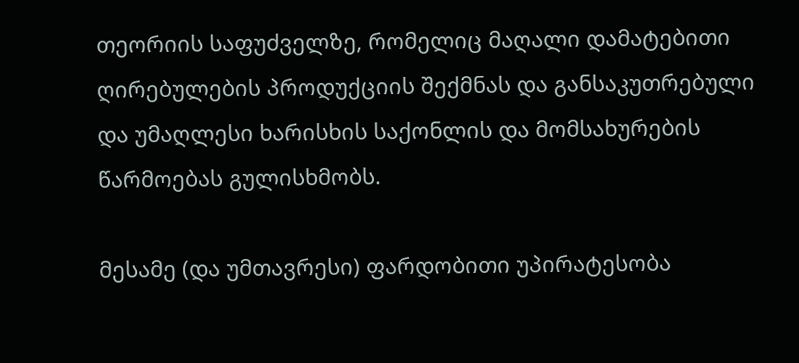თეორიის საფუძველზე, რომელიც მაღალი დამატებითი ღირებულების პროდუქციის შექმნას და განსაკუთრებული და უმაღლესი ხარისხის საქონლის და მომსახურების წარმოებას გულისხმობს.

მესამე (და უმთავრესი) ფარდობითი უპირატესობა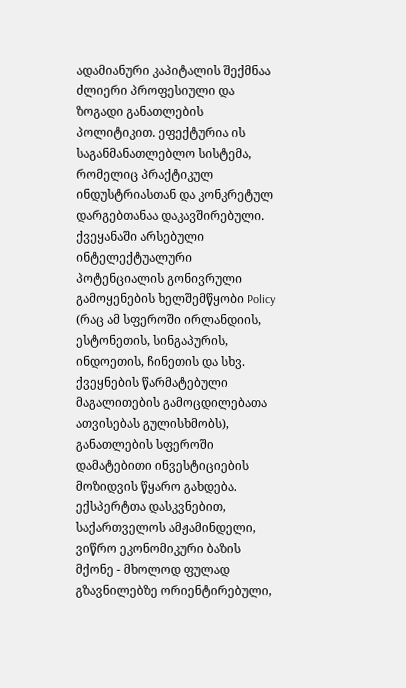ადამიანური კაპიტალის შექმნაა ძლიერი პროფესიული და ზოგადი განათლების პოლიტიკით. ეფექტურია ის საგანმანათლებლო სისტემა, რომელიც პრაქტიკულ ინდუსტრიასთან და კონკრეტულ დარგებთანაა დაკავშირებული. ქვეყანაში არსებული ინტელექტუალური პოტენციალის გონივრული გამოყენების ხელშემწყობი Policy (რაც ამ სფეროში ირლანდიის, ესტონეთის, სინგაპურის, ინდოეთის, ჩინეთის და სხვ. ქვეყნების წარმატებული მაგალითების გამოცდილებათა ათვისებას გულისხმობს), განათლების სფეროში დამატებითი ინვესტიციების მოზიდვის წყარო გახდება. ექსპერტთა დასკვნებით, საქართველოს ამჟამინდელი, ვიწრო ეკონომიკური ბაზის მქონე - მხოლოდ ფულად გზავნილებზე ორიენტირებული,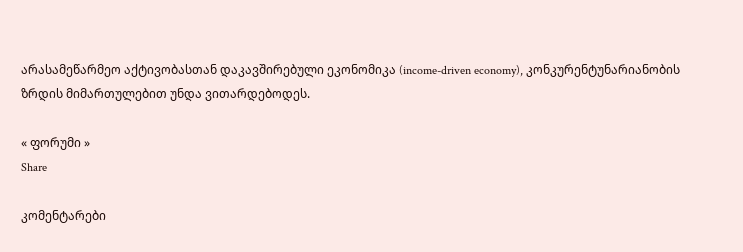არასამეწარმეო აქტივობასთან დაკავშირებული ეკონომიკა (income-driven economy), კონკურენტუნარიანობის ზრდის მიმართულებით უნდა ვითარდებოდეს.

« ფორუმი »
Share

კომენტარები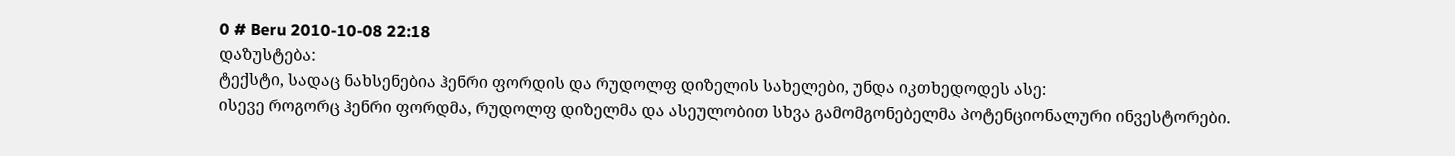0 # Beru 2010-10-08 22:18
დაზუსტება:
ტექსტი, სადაც ნახსენებია ჰენრი ფორდის და რუდოლფ დიზელის სახელები, უნდა იკთხედოდეს ასე:
ისევე როგორც ჰენრი ფორდმა, რუდოლფ დიზელმა და ასეულობით სხვა გამომგონებელმა პოტენციონალური ინვესტორები.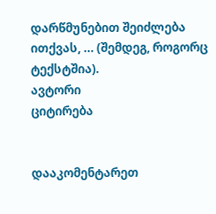დარწმუნებით შეიძლება ითქვას, … (შემდეგ, როგორც ტექსტშია).
ავტორი
ციტირება


დააკომენტარეთ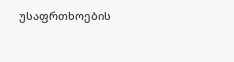უსაფრთხოების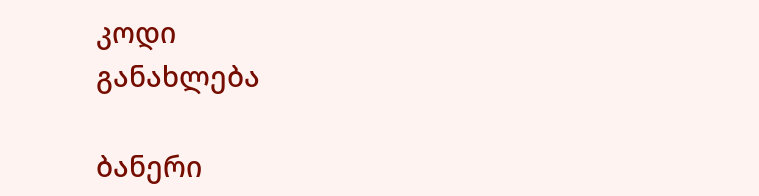კოდი
განახლება

ბანერი